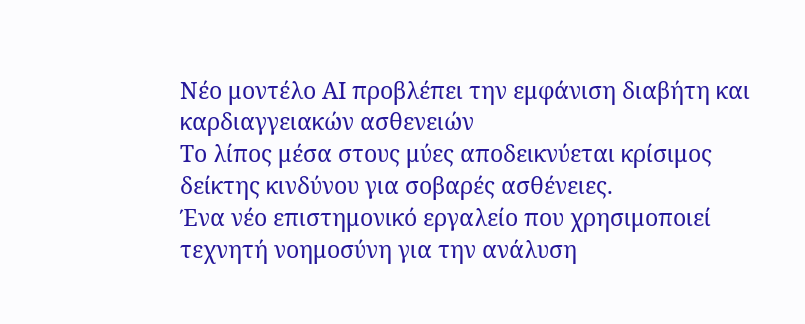Νέο μοντέλο ΑΙ προβλέπει την εμφάνιση διαβήτη και καρδιαγγειακών ασθενειών
Το λίπος μέσα στους μύες αποδεικνύεται κρίσιμος δείκτης κινδύνου για σοβαρές ασθένειες.
Ένα νέο επιστημονικό εργαλείο που χρησιμοποιεί τεχνητή νοημοσύνη για την ανάλυση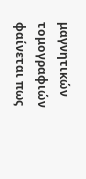μαγνητικών τομογραφιών φαίνεται πως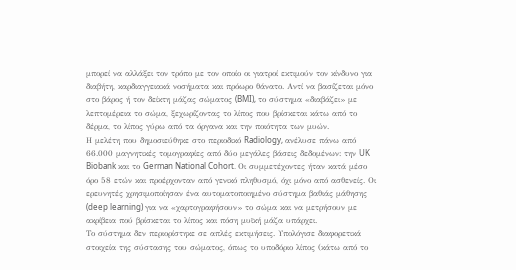μπορεί να αλλάξει τον τρόπο με τον οποίο οι γιατροί εκτιμούν τον κίνδυνο για διαβήτη, καρδιαγγειακά νοσήματα και πρόωρο θάνατο. Αντί να βασίζεται μόνο στο βάρος ή τον δείκτη μάζας σώματος (BMI), το σύστημα «διαβάζει» με λεπτομέρεια το σώμα, ξεχωρίζοντας το λίπος που βρίσκεται κάτω από το δέρμα, το λίπος γύρω από τα όργανα και την ποιότητα των μυών.
Η μελέτη που δημοσιεύθηκε στο περιοδικό Radiology, ανέλυσε πάνω από 66.000 μαγνητικές τομογραφίες από δύο μεγάλες βάσεις δεδομένων: την UK Biobank και το German National Cohort. Οι συμμετέχοντες ήταν κατά μέσο όρο 58 ετών και προέρχονταν από γενικό πληθυσμό, όχι μόνο από ασθενείς. Οι ερευνητές χρησιμοποίησαν ένα αυτοματοποιημένο σύστημα βαθιάς μάθησης (deep learning) για να «χαρτογραφήσουν» το σώμα και να μετρήσουν με ακρίβεια πού βρίσκεται το λίπος και πόση μυϊκή μάζα υπάρχει.
Το σύστημα δεν περιορίστηκε σε απλές εκτιμήσεις. Υπολόγισε διαφορετικά στοιχεία της σύστασης του σώματος, όπως το υποδόριο λίπος (κάτω από το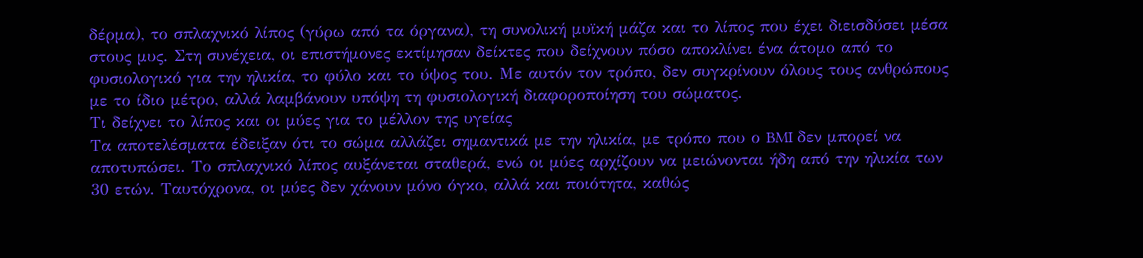δέρμα), το σπλαχνικό λίπος (γύρω από τα όργανα), τη συνολική μυϊκή μάζα και το λίπος που έχει διεισδύσει μέσα στους μυς. Στη συνέχεια, οι επιστήμονες εκτίμησαν δείκτες που δείχνουν πόσο αποκλίνει ένα άτομο από το φυσιολογικό για την ηλικία, το φύλο και το ύψος του. Με αυτόν τον τρόπο, δεν συγκρίνουν όλους τους ανθρώπους με το ίδιο μέτρο, αλλά λαμβάνουν υπόψη τη φυσιολογική διαφοροποίηση του σώματος.
Τι δείχνει το λίπος και οι μύες για το μέλλον της υγείας
Τα αποτελέσματα έδειξαν ότι το σώμα αλλάζει σημαντικά με την ηλικία, με τρόπο που ο BMI δεν μπορεί να αποτυπώσει. Το σπλαχνικό λίπος αυξάνεται σταθερά, ενώ οι μύες αρχίζουν να μειώνονται ήδη από την ηλικία των 30 ετών. Ταυτόχρονα, οι μύες δεν χάνουν μόνο όγκο, αλλά και ποιότητα, καθώς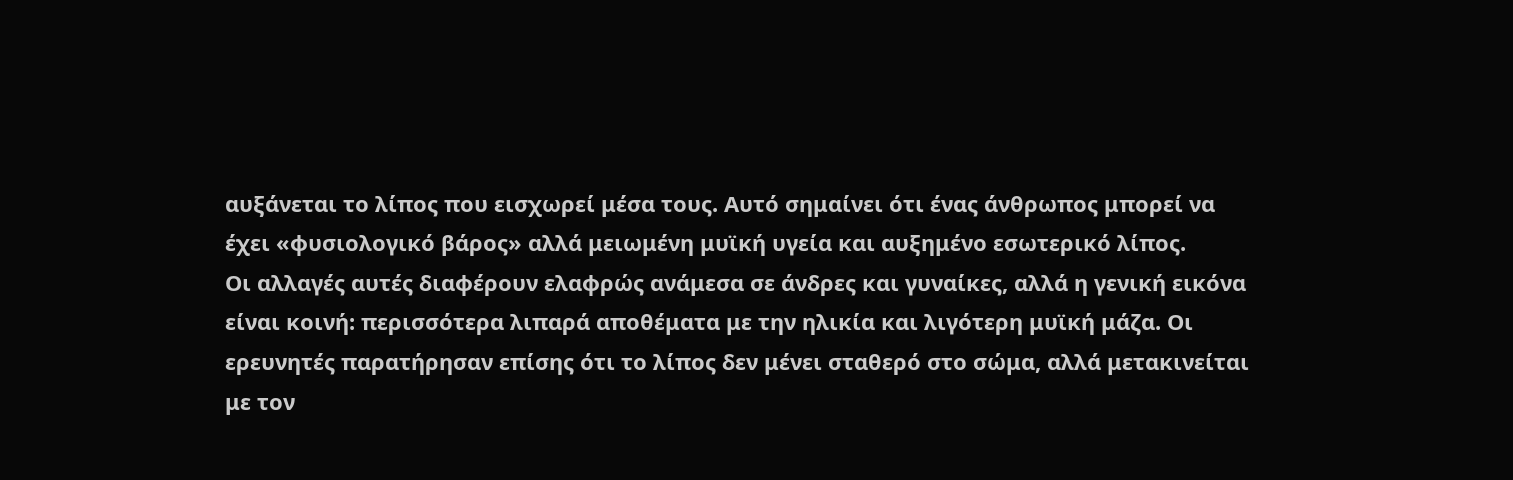αυξάνεται το λίπος που εισχωρεί μέσα τους. Αυτό σημαίνει ότι ένας άνθρωπος μπορεί να έχει «φυσιολογικό βάρος» αλλά μειωμένη μυϊκή υγεία και αυξημένο εσωτερικό λίπος.
Οι αλλαγές αυτές διαφέρουν ελαφρώς ανάμεσα σε άνδρες και γυναίκες, αλλά η γενική εικόνα είναι κοινή: περισσότερα λιπαρά αποθέματα με την ηλικία και λιγότερη μυϊκή μάζα. Οι ερευνητές παρατήρησαν επίσης ότι το λίπος δεν μένει σταθερό στο σώμα, αλλά μετακινείται με τον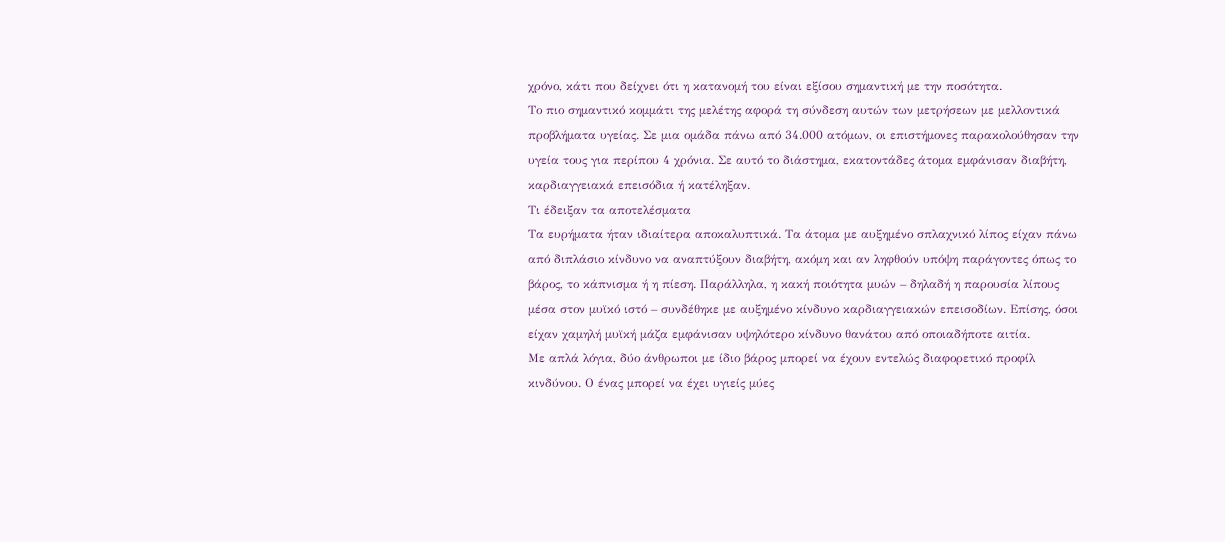χρόνο, κάτι που δείχνει ότι η κατανομή του είναι εξίσου σημαντική με την ποσότητα.
Το πιο σημαντικό κομμάτι της μελέτης αφορά τη σύνδεση αυτών των μετρήσεων με μελλοντικά προβλήματα υγείας. Σε μια ομάδα πάνω από 34.000 ατόμων, οι επιστήμονες παρακολούθησαν την υγεία τους για περίπου 4 χρόνια. Σε αυτό το διάστημα, εκατοντάδες άτομα εμφάνισαν διαβήτη, καρδιαγγειακά επεισόδια ή κατέληξαν.
Τι έδειξαν τα αποτελέσματα
Τα ευρήματα ήταν ιδιαίτερα αποκαλυπτικά. Τα άτομα με αυξημένο σπλαχνικό λίπος είχαν πάνω από διπλάσιο κίνδυνο να αναπτύξουν διαβήτη, ακόμη και αν ληφθούν υπόψη παράγοντες όπως το βάρος, το κάπνισμα ή η πίεση. Παράλληλα, η κακή ποιότητα μυών – δηλαδή η παρουσία λίπους μέσα στον μυϊκό ιστό – συνδέθηκε με αυξημένο κίνδυνο καρδιαγγειακών επεισοδίων. Επίσης, όσοι είχαν χαμηλή μυϊκή μάζα εμφάνισαν υψηλότερο κίνδυνο θανάτου από οποιαδήποτε αιτία.
Με απλά λόγια, δύο άνθρωποι με ίδιο βάρος μπορεί να έχουν εντελώς διαφορετικό προφίλ κινδύνου. Ο ένας μπορεί να έχει υγιείς μύες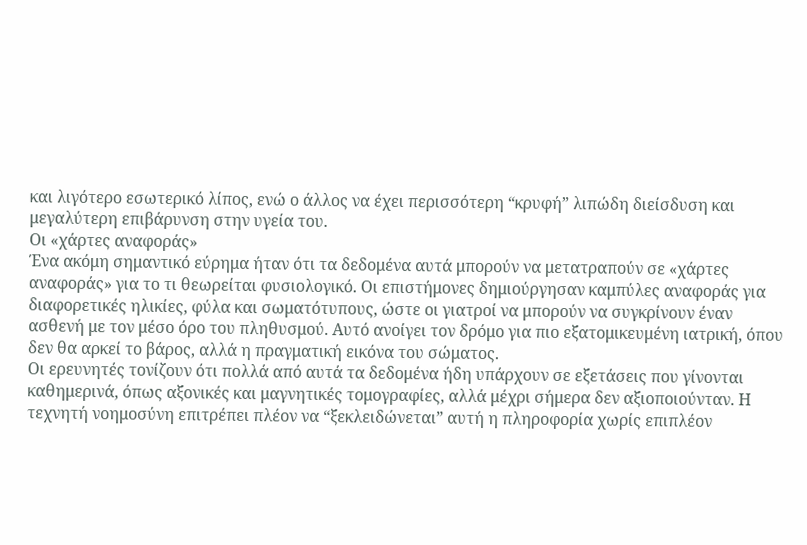και λιγότερο εσωτερικό λίπος, ενώ ο άλλος να έχει περισσότερη “κρυφή” λιπώδη διείσδυση και μεγαλύτερη επιβάρυνση στην υγεία του.
Οι «χάρτες αναφοράς»
Ένα ακόμη σημαντικό εύρημα ήταν ότι τα δεδομένα αυτά μπορούν να μετατραπούν σε «χάρτες αναφοράς» για το τι θεωρείται φυσιολογικό. Οι επιστήμονες δημιούργησαν καμπύλες αναφοράς για διαφορετικές ηλικίες, φύλα και σωματότυπους, ώστε οι γιατροί να μπορούν να συγκρίνουν έναν ασθενή με τον μέσο όρο του πληθυσμού. Αυτό ανοίγει τον δρόμο για πιο εξατομικευμένη ιατρική, όπου δεν θα αρκεί το βάρος, αλλά η πραγματική εικόνα του σώματος.
Οι ερευνητές τονίζουν ότι πολλά από αυτά τα δεδομένα ήδη υπάρχουν σε εξετάσεις που γίνονται καθημερινά, όπως αξονικές και μαγνητικές τομογραφίες, αλλά μέχρι σήμερα δεν αξιοποιούνταν. Η τεχνητή νοημοσύνη επιτρέπει πλέον να “ξεκλειδώνεται” αυτή η πληροφορία χωρίς επιπλέον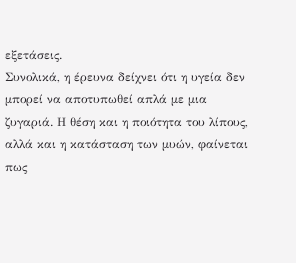εξετάσεις.
Συνολικά, η έρευνα δείχνει ότι η υγεία δεν μπορεί να αποτυπωθεί απλά με μια ζυγαριά. Η θέση και η ποιότητα του λίπους, αλλά και η κατάσταση των μυών, φαίνεται πως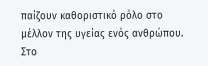παίζουν καθοριστικό ρόλο στο μέλλον της υγείας ενός ανθρώπου. Στο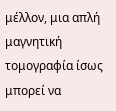μέλλον, μια απλή μαγνητική τομογραφία ίσως μπορεί να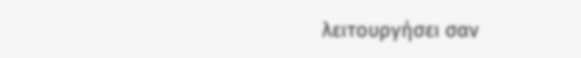λειτουργήσει σαν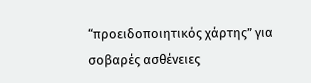“προειδοποιητικός χάρτης” για σοβαρές ασθένειες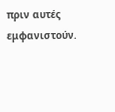πριν αυτές εμφανιστούν.